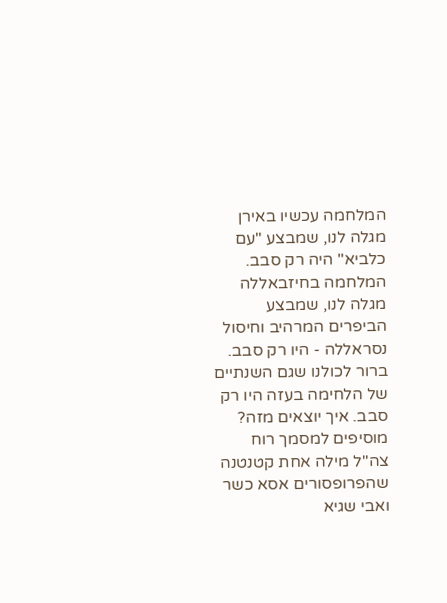המלחמה עכשיו באירן מגלה לנו, שמבצע "עם כלביא" היה רק סבב. המלחמה בחיזבאללה מגלה לנו, שמבצע הביפרים המרהיב וחיסול נסראללה - היו רק סבב. ברור לכולנו שגם השנתיים של הלחימה בעזה היו רק סבב. איך יוצאים מזה?
מוסיפים למסמך רוח צה"ל מילה אחת קטנטנה שהפרופסורים אסא כשר ואבי שגיא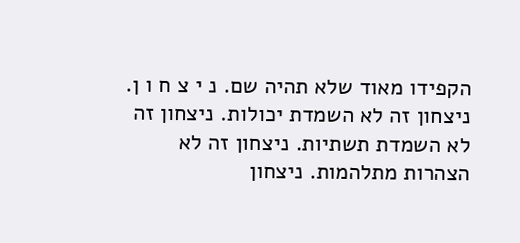הקפידו מאוד שלא תהיה שם. נ י צ ח ו ן.
ניצחון זה לא השמדת יכולות. ניצחון זה לא השמדת תשתיות. ניצחון זה לא הצהרות מתלהמות. ניצחון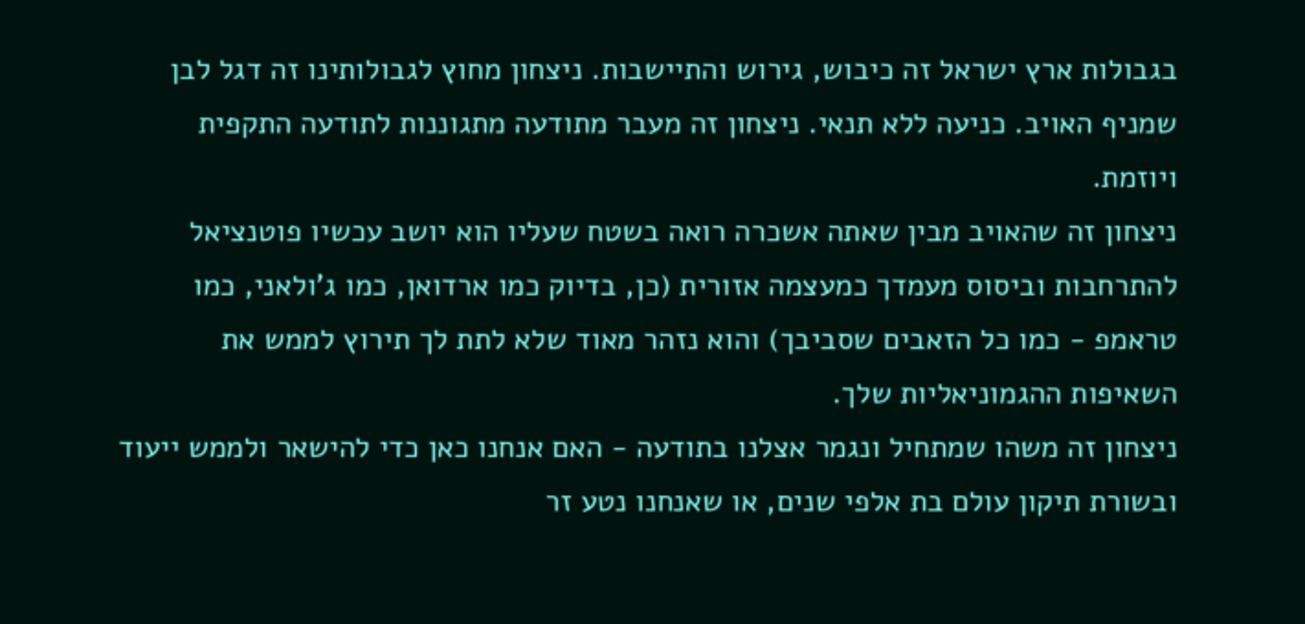בגבולות ארץ ישראל זה כיבוש, גירוש והתיישבות. ניצחון מחוץ לגבולותינו זה דגל לבן שמניף האויב. כניעה ללא תנאי. ניצחון זה מעבר מתודעה מתגוננות לתודעה התקפית ויוזמת.
ניצחון זה שהאויב מבין שאתה אשכרה רואה בשטח שעליו הוא יושב עכשיו פוטנציאל להתרחבות וביסוס מעמדך כמעצמה אזורית (כן, בדיוק כמו ארדואן, כמו ג'ולאני, כמו טראמפ - כמו כל הזאבים שסביבך) והוא נזהר מאוד שלא לתת לך תירוץ לממש את השאיפות ההגמוניאליות שלך.
ניצחון זה משהו שמתחיל ונגמר אצלנו בתודעה - האם אנחנו כאן כדי להישאר ולממש ייעוד ובשורת תיקון עולם בת אלפי שנים, או שאנחנו נטע זר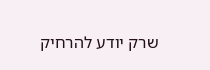שרק יודע להרחיק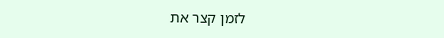לזמן קצר את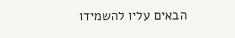הבאים עליו להשמידו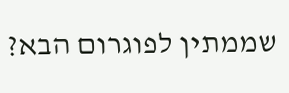שממתין לפוגרום הבא?